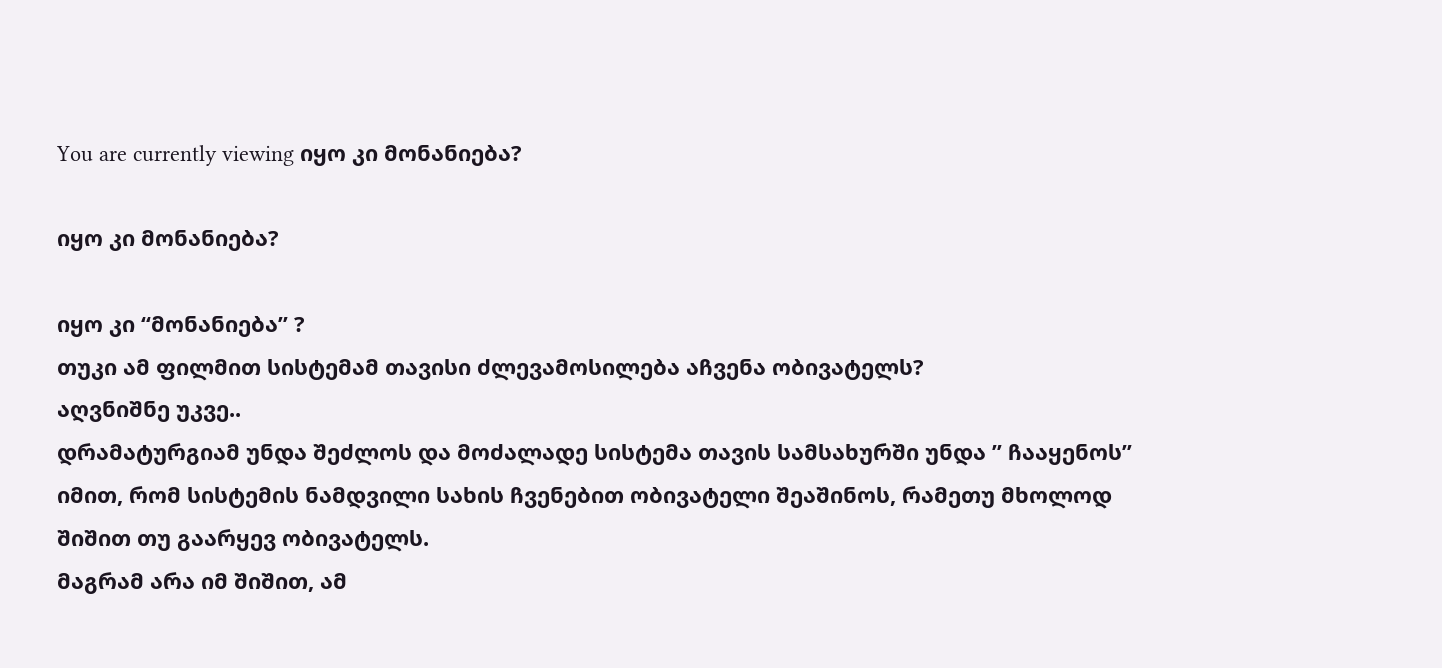You are currently viewing იყო კი მონანიება?

იყო კი მონანიება?

იყო კი “მონანიება” ?
თუკი ამ ფილმით სისტემამ თავისი ძლევამოსილება აჩვენა ობივატელს?
აღვნიშნე უკვე..
დრამატურგიამ უნდა შეძლოს და მოძალადე სისტემა თავის სამსახურში უნდა ” ჩააყენოს” იმით, რომ სისტემის ნამდვილი სახის ჩვენებით ობივატელი შეაშინოს, რამეთუ მხოლოდ შიშით თუ გაარყევ ობივატელს.
მაგრამ არა იმ შიშით, ამ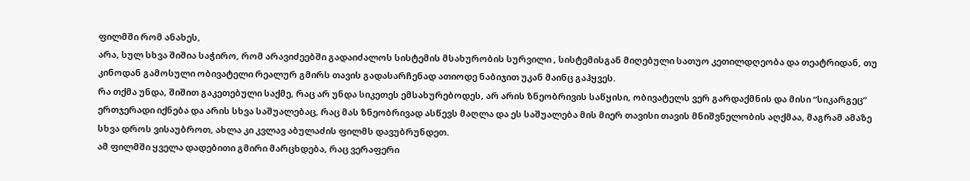ფილმში რომ ანახეს,
არა, სულ სხვა შიშია საჭირო, რომ არავიძეებში გადაიძალოს სისტემის მსახურობის სურვილი , სისტემისგან მიღებული სათუო კეთილდღეობა და თეატრიდან, თუ კინოდან გამოსული ობივატელი რეალურ გმირს თავის გადასარჩენად ათიოდე ნაბიჯით უკან მაინც გაჰყვეს.
რა თქმა უნდა, შიშით გაკეთებული საქმე, რაც არ უნდა სიკეთეს ემსახურებოდეს, არ არის ზნეობრივის საწყისი, ობივატელს ვერ გარდაქმნის და მისი “სიკარგეც” ერთჯერადი იქნება და არის სხვა საშუალებაც, რაც მას ზნეობრივად ასწევს მაღლა და ეს საშუალება მის მიერ თავისი თავის მნიშვნელობის აღქმაა, მაგრამ ამაზე სხვა დროს ვისაუბროთ, ახლა კი კვლავ აბულაძის ფილმს დავუბრუნდეთ.
ამ ფილმში ყველა დადებითი გმირი მარცხდება, რაც ვერაფერი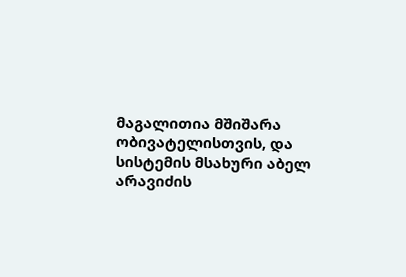მაგალითია მშიშარა ობივატელისთვის, და სისტემის მსახური აბელ არავიძის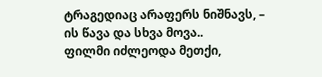ტრაგედიაც არაფერს ნიშნავს, – ის წავა და სხვა მოვა..
ფილმი იძლეოდა მეთქი,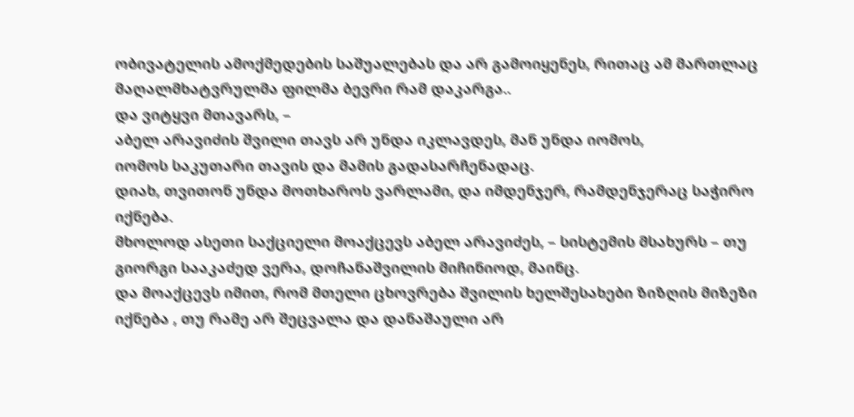ობივატელის ამოქმედების საშუალებას და არ გამოიყენეს, რითაც ამ მართლაც მაღალმხატვრულმა ფილმა ბევრი რამ დაკარგა..
და ვიტყვი მთავარს, –
აბელ არავიძის შვილი თავს არ უნდა იკლავდეს, მან უნდა იომოს,
იომოს საკუთარი თავის და მამის გადასარჩენადაც.
დიახ, თვითონ უნდა მოთხაროს ვარლამი, და იმდენჯერ, რამდენჯერაც საჭირო იქნება.
მხოლოდ ასეთი საქციელი მოაქცევს აბელ არავიძეს, – სისტემის მსახურს – თუ გიორგი სააკაძედ ვერა, დოჩანაშვილის მიჩინიოდ, მაინც.
და მოაქცევს იმით, რომ მთელი ცხოვრება შვილის ხელშესახები ზიზღის მიზეზი იქნება , თუ რამე არ შეცვალა და დანაშაული არ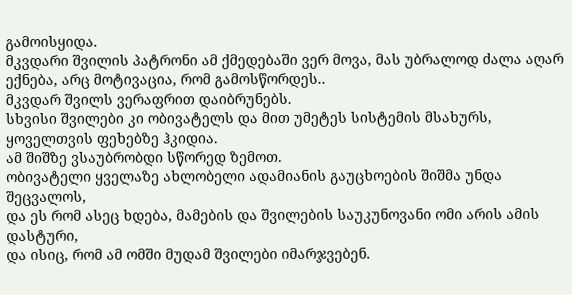გამოისყიდა.
მკვდარი შვილის პატრონი ამ ქმედებაში ვერ მოვა, მას უბრალოდ ძალა აღარ ექნება, არც მოტივაცია, რომ გამოსწორდეს..
მკვდარ შვილს ვერაფრით დაიბრუნებს.
სხვისი შვილები კი ობივატელს და მით უმეტეს სისტემის მსახურს, ყოველთვის ფეხებზე ჰკიდია.
ამ შიშზე ვსაუბრობდი სწორედ ზემოთ.
ობივატელი ყველაზე ახლობელი ადამიანის გაუცხოების შიშმა უნდა შეცვალოს,
და ეს რომ ასეც ხდება, მამების და შვილების საუკუნოვანი ომი არის ამის დასტური,
და ისიც, რომ ამ ომში მუდამ შვილები იმარჯვებენ.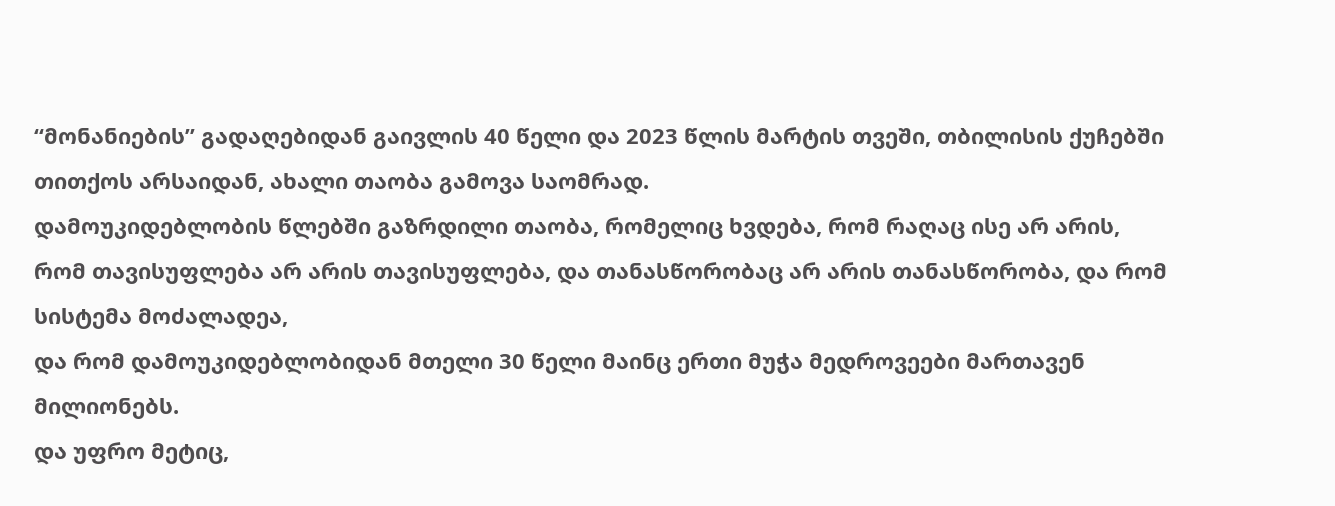“მონანიების” გადაღებიდან გაივლის 40 წელი და 2023 წლის მარტის თვეში, თბილისის ქუჩებში თითქოს არსაიდან, ახალი თაობა გამოვა საომრად.
დამოუკიდებლობის წლებში გაზრდილი თაობა, რომელიც ხვდება, რომ რაღაც ისე არ არის,
რომ თავისუფლება არ არის თავისუფლება, და თანასწორობაც არ არის თანასწორობა, და რომ სისტემა მოძალადეა,
და რომ დამოუკიდებლობიდან მთელი 30 წელი მაინც ერთი მუჭა მედროვეები მართავენ მილიონებს.
და უფრო მეტიც,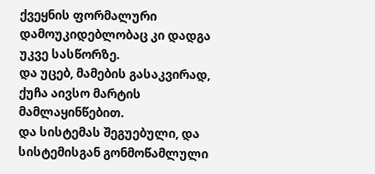ქვეყნის ფორმალური დამოუკიდებლობაც კი დადგა უკვე სასწორზე.
და უცებ, მამების გასაკვირად, ქუჩა აივსო მარტის მამლაყინწებით.
და სისტემას შეგუებული, და სისტემისგან გონმოწამლული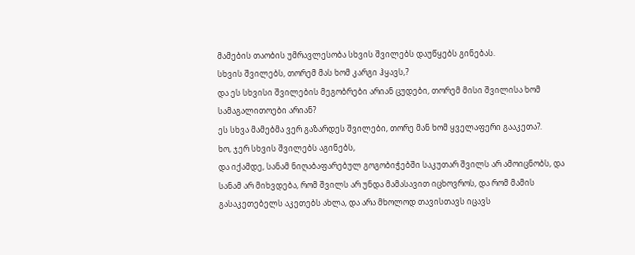მამების თაობის უმრავლესობა სხვის შვილებს დაუწყებს გინებას.
სხვის შვილებს, თორემ მას ხომ კარგი ჰყავს,?
და ეს სხვისი შვილების მეგობრები არიან ცუდები, თორემ მისი შვილისა ხომ სამაგალითოები არიან?
ეს სხვა მამებმა ვერ გაზარდეს შვილები, თორე მან ხომ ყველაფერი გააკეთა?.
ხო, ჯერ სხვის შვილებს აგინებს,
და იქამდე, სანამ ნიღაბაფარებულ გოგობიჭებში საკუთარ შვილს არ ამოიცნობს, და სანამ არ მიხვდება, რომ შვილს არ უნდა მამასავით იცხოვროს, და რომ მამის გასაკეთებელს აკეთებს ახლა, და არა მხოლოდ თავისთავს იცავს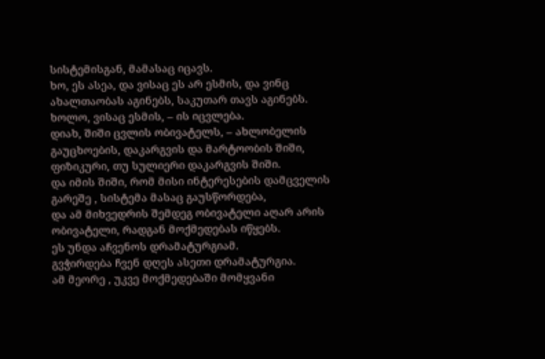სისტემისგან, მამასაც იცავს.
ხო, ეს ასეა, და ვისაც ეს არ ესმის, და ვინც ახალთაობას აგინებს, საკუთარ თავს აგინებს.
ხოლო, ვისაც ესმის, – ის იცვლება.
დიახ, შიში ცვლის ობივატელს, – ახლობელის გაუცხოების, დაკარგვის და მარტოობის შიში,
ფიზიკური, თუ სულიერი დაკარგვის შიში.
და იმის შიში, რომ მისი ინტერესების დამცველის გარეშე , სისტემა მასაც გაუსწორდება,
და ამ მიხვედრის შემდეგ ობივატელი აღარ არის ობივატელი, რადგან მოქმედებას იწყებს.
ეს უნდა აჩვენოს დრამატურგიამ.
გვჭირდება ჩვენ დღეს ასეთი დრამატურგია.
ამ მეორე , უკვე მოქმედებაში მომყვანი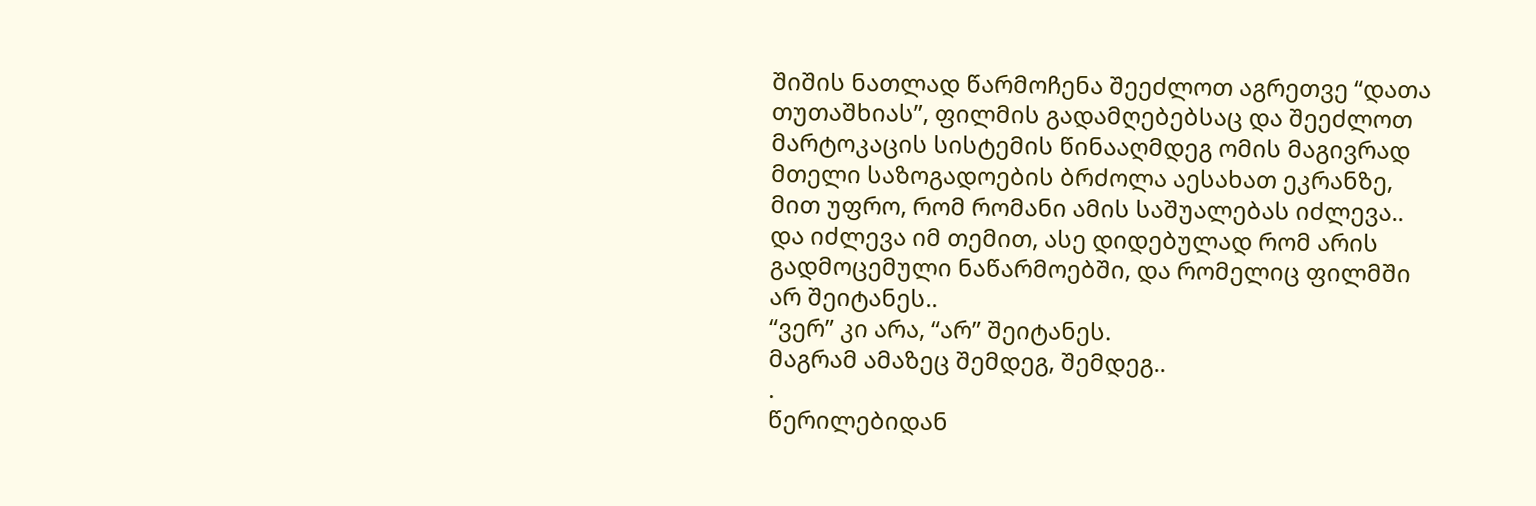შიშის ნათლად წარმოჩენა შეეძლოთ აგრეთვე “დათა თუთაშხიას”, ფილმის გადამღებებსაც და შეეძლოთ მარტოკაცის სისტემის წინააღმდეგ ომის მაგივრად მთელი საზოგადოების ბრძოლა აესახათ ეკრანზე, მით უფრო, რომ რომანი ამის საშუალებას იძლევა..
და იძლევა იმ თემით, ასე დიდებულად რომ არის გადმოცემული ნაწარმოებში, და რომელიც ფილმში არ შეიტანეს..
“ვერ” კი არა, “არ” შეიტანეს.
მაგრამ ამაზეც შემდეგ, შემდეგ..
.
წერილებიდან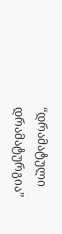“დრამატული დრამატურგია”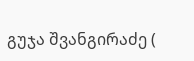გუჯა შვანგირაძე (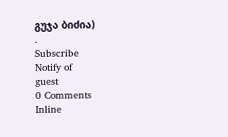გუჯა ბიძია)
.
Subscribe
Notify of
guest
0 Comments
Inline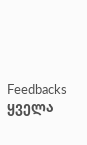Feedbacks
ყველა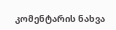კომენტარის ნახვა